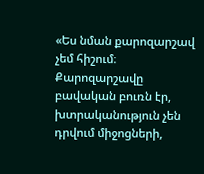«Ես նման քարոզարշավ չեմ հիշում։ Քարոզարշավը բավական բուռն էր, խտրականություն չեն դրվում միջոցների,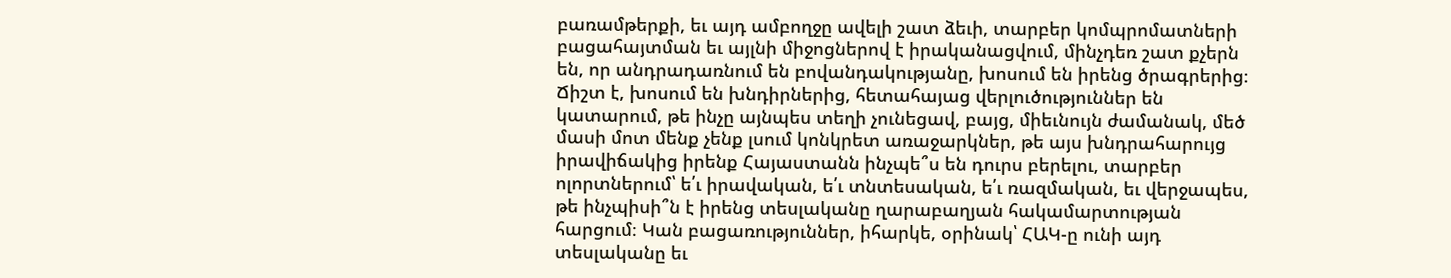բառամթերքի, եւ այդ ամբողջը ավելի շատ ձեւի, տարբեր կոմպրոմատների բացահայտման եւ այլնի միջոցներով է իրականացվում, մինչդեռ շատ քչերն են, որ անդրադառնում են բովանդակությանը, խոսում են իրենց ծրագրերից։ Ճիշտ է, խոսում են խնդիրներից, հետահայաց վերլուծություններ են կատարում, թե ինչը այնպես տեղի չունեցավ, բայց, միեւնույն ժամանակ, մեծ մասի մոտ մենք չենք լսում կոնկրետ առաջարկներ, թե այս խնդրահարույց իրավիճակից իրենք Հայաստանն ինչպե՞ս են դուրս բերելու, տարբեր ոլորտներում՝ ե՛ւ իրավական, ե՛ւ տնտեսական, ե՛ւ ռազմական, եւ վերջապես, թե ինչպիսի՞ն է իրենց տեսլականը ղարաբաղյան հակամարտության հարցում։ Կան բացառություններ, իհարկե, օրինակ՝ ՀԱԿ-ը ունի այդ տեսլականը եւ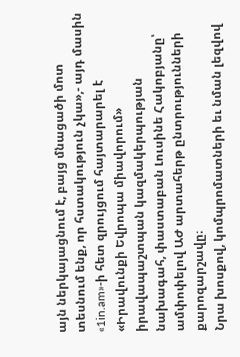այն ներկայացնում է, բայց մնացածի մոտ տեսնում ենք, որ հստակություն չկա»,- այդ մասին «1in.am»-ի հետ զրույցում հայտարարել է «Իրավունքի Եվրոպա միավորում» իրավապաշտպան կազմակերպության նախագահ, փաստաբան Լուսինե Հակոբյանը՝ ամփոփելով ԱԺ արտահերթ ընտրությունների քարոզարշավը։
Նրա խոսքով, կոմպրոմատների եւ նման լեզվով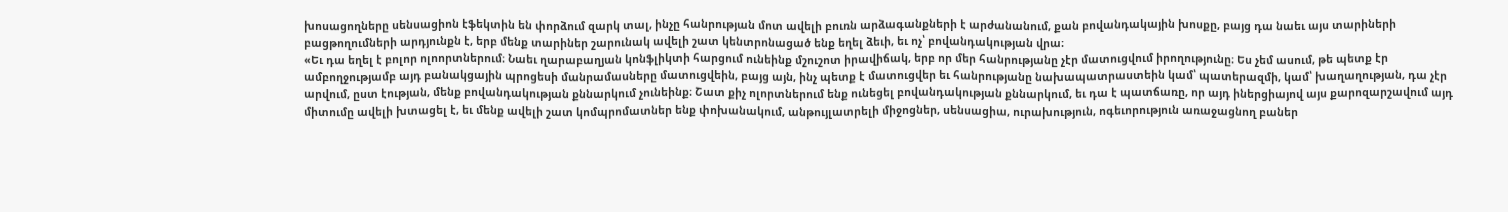խոսացողները սենսացիոն էֆեկտին են փորձում զարկ տալ, ինչը հանրության մոտ ավելի բուռն արձագանքների է արժանանում, քան բովանդակային խոսքը, բայց դա նաեւ այս տարիների բացթողումների արդյունքն է, երբ մենք տարիներ շարունակ ավելի շատ կենտրոնացած ենք եղել ձեւի, եւ ոչ՝ բովանդակության վրա։
«Եւ դա եղել է բոլոր ոլոորտներում։ Նաեւ ղարաբաղյան կոնֆլիկտի հարցում ունեինք մշուշոտ իրավիճակ, երբ որ մեր հանրությանը չէր մատուցվում իրողությունը։ Ես չեմ ասում, թե պետք էր ամբողջությամբ այդ բանակցային պրոցեսի մանրամասները մատուցվեին, բայց այն, ինչ պետք է մատուցվեր եւ հանրությանը նախապատրաստեին կամ՝ պատերազմի, կամ՝ խաղաղության, դա չէր արվում, ըստ էության, մենք բովանդակության քննարկում չունեինք։ Շատ քիչ ոլորտներում ենք ունեցել բովանդակության քննարկում, եւ դա է պատճառը, որ այդ իներցիայով այս քարոզարշավում այդ միտումը ավելի խտացել է, եւ մենք ավելի շատ կոմպրոմատներ ենք փոխանակում, անթույլատրելի միջոցներ, սենսացիա, ուրախություն, ոգեւորություն առաջացնող բաներ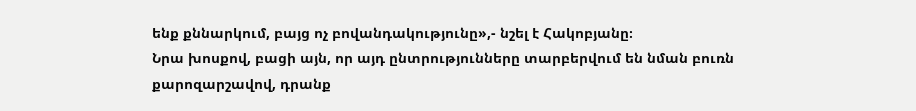ենք քննարկում, բայց ոչ բովանդակությունը»,- նշել է Հակոբյանը։
Նրա խոսքով, բացի այն, որ այդ ընտրությունները տարբերվում են նման բուռն քարոզարշավով, դրանք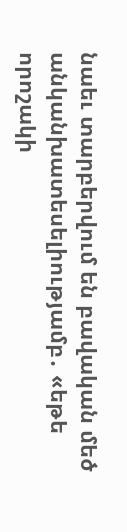նաեւ տարբերվում են բավական մեծ անկանխատեսելիությամբ․ «եթե որոշակի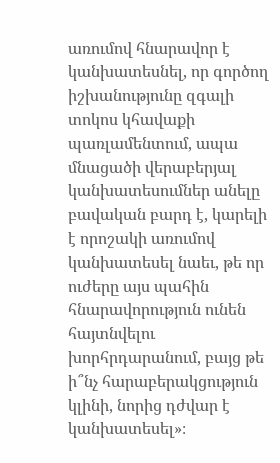առումով հնարավոր է կանխատեսնել, որ գործող իշխանությունը զգալի տոկոս կհավաքի պառլամենտում, ապա մնացածի վերաբերյալ կանխատեսումներ անելը բավական բարդ է, կարելի է որոշակի առումով կանխատեսել նաեւ, թե որ ուժերը այս պահին հնարավորություն ունեն հայտնվելու խորհրդարանում, բայց թե ի՞նչ հարաբերակցություն կլինի, նորից դժվար է կանխատեսել»։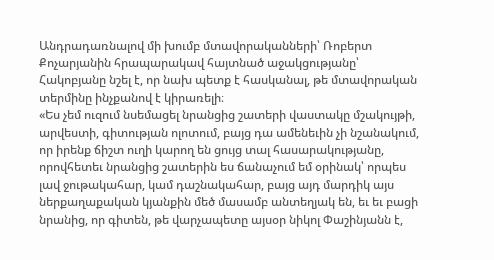Անդրադառնալով մի խումբ մտավորականների՝ Ռոբերտ Քոչարյանին հրապարակավ հայտնած աջակցությանը՝ Հակոբյանը նշել է, որ նախ պետք է հասկանալ, թե մտավորական տերմինը ինչքանով է կիրառելի։
«Ես չեմ ուզում նսեմացել նրանցից շատերի վաստակը մշակույթի, արվեստի, գիտության ոլոտում, բայց դա ամենեւին չի նշանակում, որ իրենք ճիշտ ուղի կարող են ցույց տալ հասարակությանը, որովհետեւ նրանցից շատերին ես ճանաչում եմ օրինակ՝ որպես լավ ջութակահար, կամ դաշնակահար, բայց այդ մարդիկ այս ներքաղաքական կյանքին մեծ մասամբ անտեղյակ են, եւ եւ բացի նրանից, որ գիտեն, թե վարչապետը այսօր նիկոլ Փաշինյանն է,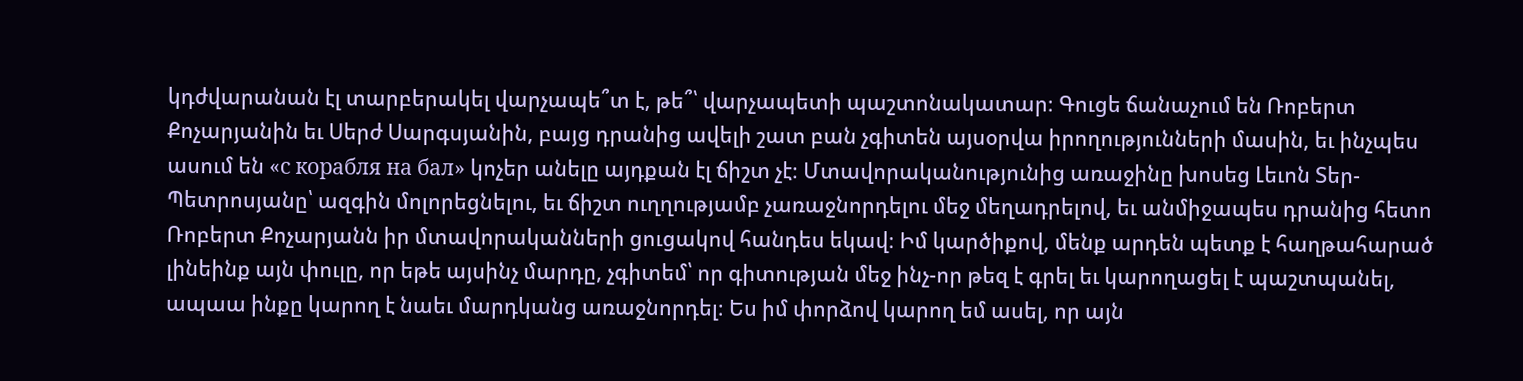կդժվարանան էլ տարբերակել վարչապե՞տ է, թե՞՝ վարչապետի պաշտոնակատար։ Գուցե ճանաչում են Ռոբերտ Քոչարյանին եւ Սերժ Սարգսյանին, բայց դրանից ավելի շատ բան չգիտեն այսօրվա իրողությունների մասին, եւ ինչպես ասում են «с корабля на бал» կոչեր անելը այդքան էլ ճիշտ չէ։ Մտավորականությունից առաջինը խոսեց Լեւոն Տեր-Պետրոսյանը՝ ազգին մոլորեցնելու, եւ ճիշտ ուղղությամբ չառաջնորդելու մեջ մեղադրելով, եւ անմիջապես դրանից հետո Ռոբերտ Քոչարյանն իր մտավորականների ցուցակով հանդես եկավ։ Իմ կարծիքով, մենք արդեն պետք է հաղթահարած լինեինք այն փուլը, որ եթե այսինչ մարդը, չգիտեմ՝ որ գիտության մեջ ինչ-որ թեզ է գրել եւ կարողացել է պաշտպանել, ապաա ինքը կարող է նաեւ մարդկանց առաջնորդել։ Ես իմ փորձով կարող եմ ասել, որ այն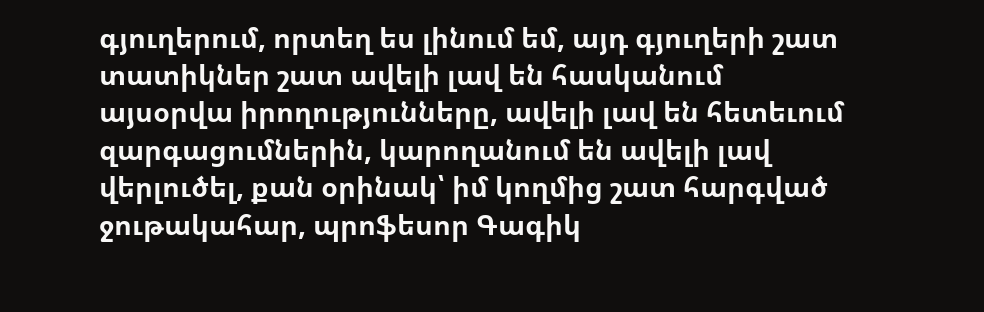գյուղերում, որտեղ ես լինում եմ, այդ գյուղերի շատ տատիկներ շատ ավելի լավ են հասկանում այսօրվա իրողությունները, ավելի լավ են հետեւում զարգացումներին, կարողանում են ավելի լավ վերլուծել, քան օրինակ՝ իմ կողմից շատ հարգված ջութակահար, պրոֆեսոր Գագիկ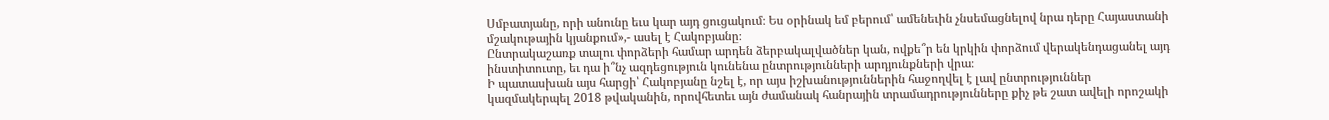Սմբատյանը, որի անունը եւս կար այդ ցուցակում։ Ես օրինակ եմ բերում՝ ամենեւին չնսեմացնելով նրա դերը Հայաստանի մշակութային կյանքում»,- ասել է Հակոբյանը։
Ընտրակաշառք տալու փորձերի համար արդեն ձերբակալվածներ կան, ովքե՞ր են կրկին փորձում վերակենդացանել այդ ինստիտուտը, եւ դա ի՞նչ ազդեցություն կունենա ընտրությունների արդյունքների վրա։
Ի պատասխան այս հարցի՝ Հակոբյանը նշել է, որ այս իշխանություններին հաջողվել է լավ ընտրություններ կազմակերպել 2018 թվականին, որովհետեւ այն ժամանակ հանրային տրամադրությունները քիչ թե շատ ավելի որոշակի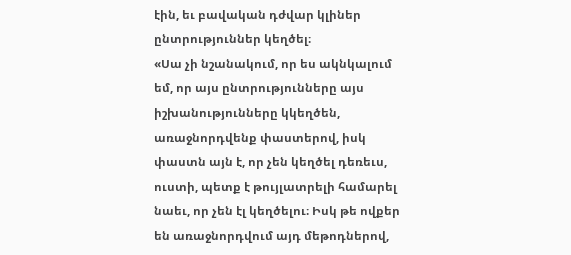էին, եւ բավական դժվար կլիներ ընտրություններ կեղծել։
«Սա չի նշանակում, որ ես ակնկալում եմ, որ այս ընտրությունները այս իշխանությունները կկեղծեն, առաջնորդվենք փաստերով, իսկ փաստն այն է, որ չեն կեղծել դեռեւս, ուստի, պետք է թույլատրելի համարել նաեւ, որ չեն էլ կեղծելու։ Իսկ թե ովքեր են առաջնորդվում այդ մեթոդներով,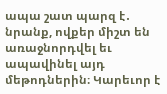ապա շատ պարզ է․ նրանք, ովքեր միշտ են առաջնորդվել եւ ապավինել այդ մեթոդներին։ Կարեւոր է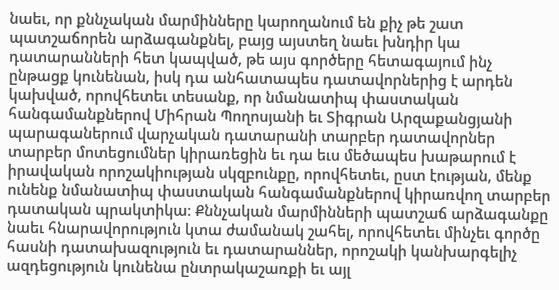նաեւ, որ քննչական մարմինները կարողանում են քիչ թե շատ պատշաճորեն արձագանքնել, բայց այստեղ նաեւ խնդիր կա դատարանների հետ կապված, թե այս գործերը հետագայում ինչ ընթացք կունենան, իսկ դա անհատապես դատավորներից է արդեն կախված, որովհետեւ տեսանք, որ նմանատիպ փաստական հանգամանքներով Միհրան Պողոսյանի եւ Տիգրան Արզաքանցյանի պարագաներում վարչական դատարանի տարբեր դատավորներ տարբեր մոտեցումներ կիրառեցին եւ դա եւս մեծապես խաթարում է իրավական որոշակիության սկզբունքը, որովհետեւ, ըստ էության, մենք ունենք նմանատիպ փաստական հանգամանքներով կիրառվող տարբեր դատական պրակտիկա։ Քննչական մարմինների պատշաճ արձագանքը նաեւ հնարավորություն կտա ժամանակ շահել, որովհետեւ մինչեւ գործը հասնի դատախազություն եւ դատարաններ, որոշակի կանխարգելիչ ազդեցություն կունենա ընտրակաշառքի եւ այլ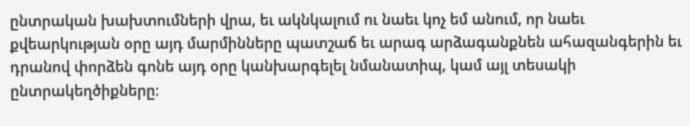ընտրական խախտումների վրա, եւ ակնկալում ու նաեւ կոչ եմ անում, որ նաեւ քվեարկության օրը այդ մարմինները պատշաճ եւ արագ արձագանքնեն ահազանգերին եւ դրանով փորձեն գոնե այդ օրը կանխարգելել նմանատիպ, կամ այլ տեսակի ընտրակեղծիքները։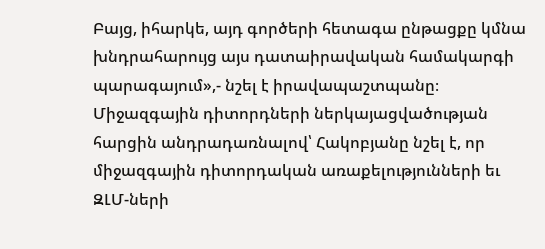Բայց, իհարկե, այդ գործերի հետագա ընթացքը կմնա խնդրահարույց այս դատաիրավական համակարգի պարագայում»,- նշել է իրավապաշտպանը։
Միջազգային դիտորդների ներկայացվածության հարցին անդրադառնալով՝ Հակոբյանը նշել է, որ միջազգային դիտորդական առաքելությունների եւ ԶԼՄ-ների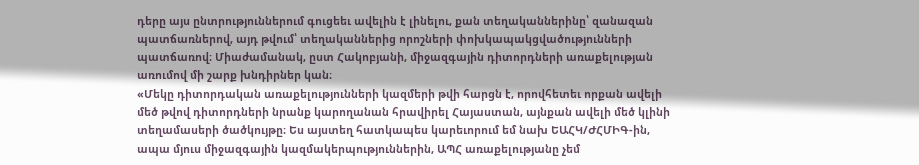դերը այս ընտրություններում գուցեեւ ավելին է լինելու, քան տեղականներինը՝ զանազան պատճառներով, այդ թվում՝ տեղականներից որոշների փոխկապակցվածությունների պատճառով։ Միաժամանակ, ըստ Հակոբյանի, միջազգային դիտորդների առաքելության առումով մի շարք խնդիրներ կան։
«Մեկը դիտորդական առաքելությունների կազմերի թվի հարցն է, որովհետեւ որքան ավելի մեծ թվով դիտորդների նրանք կարողանան հրավիրել Հայաստան, այնքան ավելի մեծ կլինի տեղամասերի ծածկույթը։ Ես այստեղ հատկապես կարեւորում եմ նախ ԵԱՀԿ/ԺՀՄԻԳ-ին, ապա մյուս միջազգային կազմակերպություններին, ԱՊՀ առաքելությանը չեմ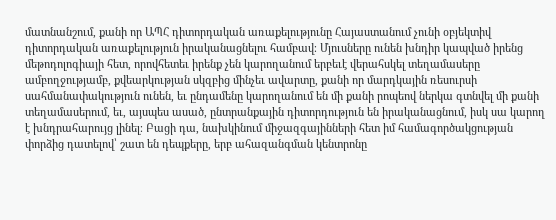մատնանշում, քանի որ ԱՊՀ դիտորդական առաքելությունը Հայաստանում չունի օբյեկտիվ դիտորդական առաքելություն իրականացնելու համբավ։ Մյուսները ունեն խնդիր կապված իրենց մեթոդոլոգիայի հետ, որովհետեւ իրենք չեն կարողանում երբեւէ վերահսկել տեղամասերը ամբողջությամբ, քվեարկության սկզբից մինչեւ ավարտը, քանի որ մարդկային ռեսուրսի սահմանափակություն ունեն, եւ ընդամենը կարողանում են մի քանի րոպեով ներկա գտնվել մի քանի տեղամասերում, եւ, այսպես ասած, ընտրանքային դիտորդություն են իրականացնում, իսկ սա կարող է խնդրահարույց լինել։ Բացի դա, նախկինում միջազգայինների հետ իմ համագործակցության փորձից դատելով՝ շատ են դեպքերը, երբ ահազանգման կենտրոնը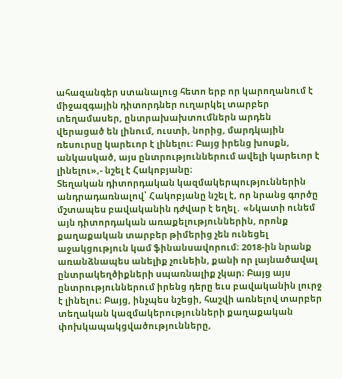ահազանգեր ստանալուց հետո երբ որ կարողանում է միջազգային դիտորդներ ուղարկել տարբեր տեղամասեր, ընտրախախտումներն արդեն վերացած են լինում, ուստի, նորից, մարդկային ռեսուրսը կարեւոր է լինելու։ Բայց իրենց խոսքն, անկասկած, այս ընտրություններում ավելի կարեւոր է լինելու»,- նշել է Հակոբյանը։
Տեղական դիտորդական կազմակերպություններին անդրադառնալով՝ Հակոբյանը նշել է, որ նրանց գործը մշտապես բավականին դժվար է եղել․ «Նկատի ունեմ այն դիտորդական առաքելություններին, որոնք քաղաքական տարբեր թիմերից չեն ունեցել աջակցություն կամ ֆինանսավորում։ 2018-ին նրանք առանձնապես անելիք չունեին, քանի որ լայնածավալ ընտրակեղծիքների սպառնալիք չկար։ Բայց այս ընտրություններում իրենց դերը եւս բավականին լուրջ է լինելու։ Բայց, ինչպես նշեցի, հաշվի առնելով տարբեր տեղական կազմակերությունների քաղաքական փոխկապակցվածությունները,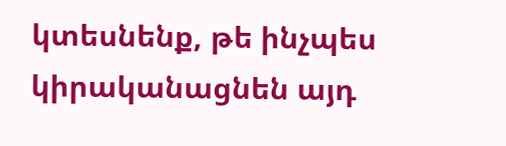կտեսնենք, թե ինչպես կիրականացնեն այդ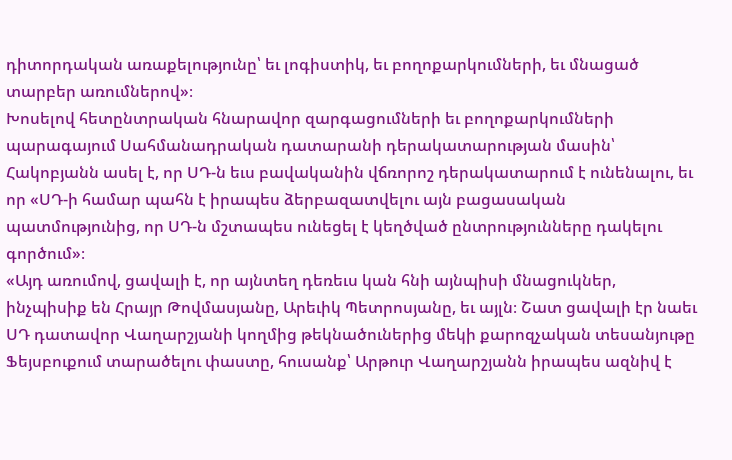դիտորդական առաքելությունը՝ եւ լոգիստիկ, եւ բողոքարկումների, եւ մնացած տարբեր առումներով»։
Խոսելով հետընտրական հնարավոր զարգացումների եւ բողոքարկումների պարագայում Սահմանադրական դատարանի դերակատարության մասին՝ Հակոբյանն ասել է, որ ՍԴ-ն եւս բավականին վճռորոշ դերակատարում է ունենալու, եւ որ «ՍԴ-ի համար պահն է իրապես ձերբազատվելու այն բացասական պատմությունից, որ ՍԴ-ն մշտապես ունեցել է կեղծված ընտրությունները դակելու գործում»։
«Այդ առումով, ցավալի է, որ այնտեղ դեռեւս կան հնի այնպիսի մնացուկներ, ինչպիսիք են Հրայր Թովմասյանը, Արեւիկ Պետրոսյանը, եւ այլն։ Շատ ցավալի էր նաեւ ՍԴ դատավոր Վաղարշյանի կողմից թեկնածուներից մեկի քարոզչական տեսանյութը Ֆեյսբուքում տարածելու փաստը, հուսանք՝ Արթուր Վաղարշյանն իրապես ազնիվ է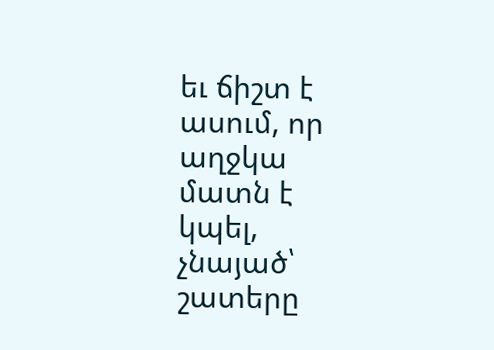եւ ճիշտ է ասում, որ աղջկա մատն է կպել, չնայած՝ շատերը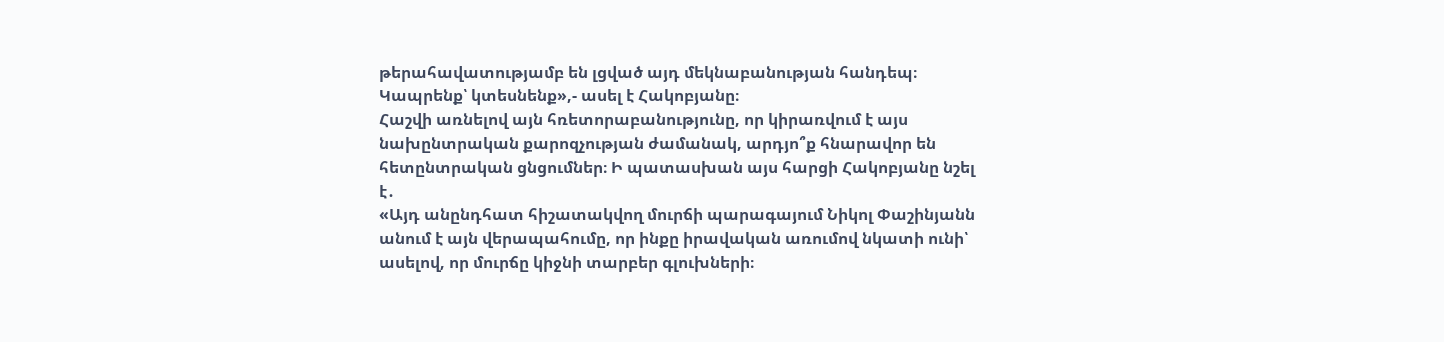թերահավատությամբ են լցված այդ մեկնաբանության հանդեպ։ Կապրենք՝ կտեսնենք»,- ասել է Հակոբյանը։
Հաշվի առնելով այն հռետորաբանությունը, որ կիրառվում է այս նախընտրական քարոզչության ժամանակ, արդյո՞ք հնարավոր են հետընտրական ցնցումներ։ Ի պատասխան այս հարցի Հակոբյանը նշել է․
«Այդ անընդհատ հիշատակվող մուրճի պարագայում Նիկոլ Փաշինյանն անում է այն վերապահումը, որ ինքը իրավական առումով նկատի ունի՝ ասելով, որ մուրճը կիջնի տարբեր գլուխների։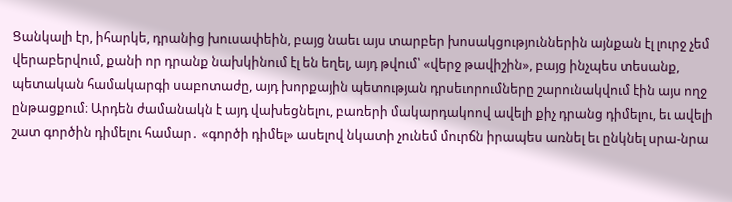Ցանկալի էր, իհարկե, դրանից խուսափեին, բայց նաեւ այս տարբեր խոսակցություններին այնքան էլ լուրջ չեմ վերաբերվում, քանի որ դրանք նախկինում էլ են եղել, այդ թվում՝ «վերջ թավիշին», բայց ինչպես տեսանք, պետական համակարգի սաբոտաժը, այդ խորքային պետության դրսեւորումները շարունակվում էին այս ողջ ընթացքում։ Արդեն ժամանակն է այդ վախեցնելու, բառերի մակարդակոով ավելի քիչ դրանց դիմելու, եւ ավելի շատ գործին դիմելու համար․ «գործի դիմել» ասելով նկատի չունեմ մուրճն իրապես առնել եւ ընկնել սրա-նրա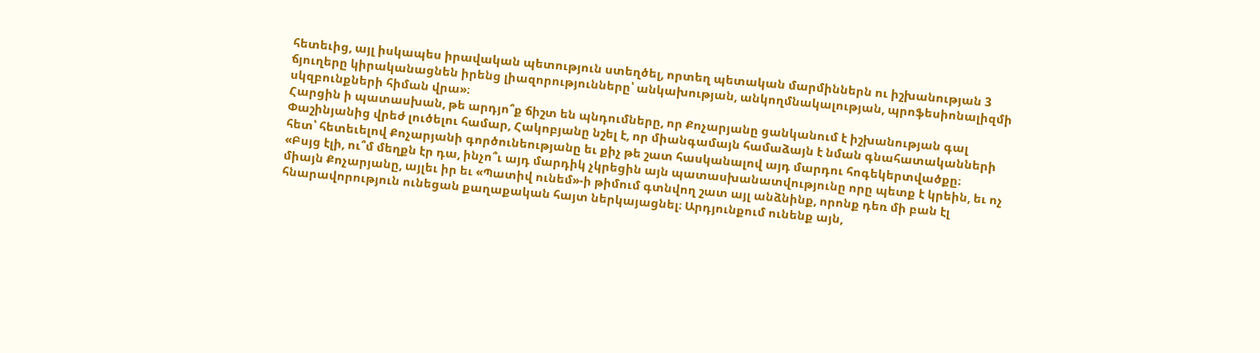հետեւից, այլ իսկապես իրավական պետություն ստեղծել, որտեղ պետական մարմիններն ու իշխանության 3 ճյուղերը կիրականացնեն իրենց լիազորությունները՝ անկախության, անկողմնակալության, պրոֆեսիոնալիզմի սկզբունքների հիման վրա»։
Հարցին ի պատասխան, թե արդյո՞ք ճիշտ են պնդումները, որ Քոչարյանը ցանկանում է իշխանության գալ Փաշինյանից վրեժ լուծելու համար, Հակոբյանը նշել է, որ միանգամայն համաձայն է նման գնահատականների հետ՝ հետեւելով Քոչարյանի գործունեությանը եւ քիչ թե շատ հասկանալով այդ մարդու հոգեկերտվածքը։
«Բսյց էլի, ու՞մ մեղքն էր դա, ինչո՞ւ այդ մարդիկ չկրեցին այն պատասխանատվությունը որը պետք է կրեին, եւ ոչ միայն Քոչարյանը, այլեւ իր եւ «Պատիվ ունեմ»-ի թիմում գտնվող շատ այլ անձնինք, որոնք դեռ մի բան էլ հնարավորություն ունեցան քաղաքական հայտ ներկայացնել։ Արդյունքում ունենք այն,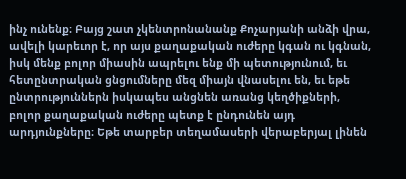ինչ ունենք։ Բայց շատ չկենտրոնանանք Քոչարյանի անձի վրա, ավելի կարեւոր է, որ այս քաղաքական ուժերը կգան ու կգնան, իսկ մենք բոլոր միասին ապրելու ենք մի պետությունում, եւ հետընտրական ցնցումները մեզ միայն վնասելու են, եւ եթե ընտրություններն իսկապես անցնեն առանց կեղծիքների, բոլոր քաղաքական ուժերը պետք է ընդունեն այդ արդյունքները։ Եթե տարբեր տեղամասերի վերաբերյալ լինեն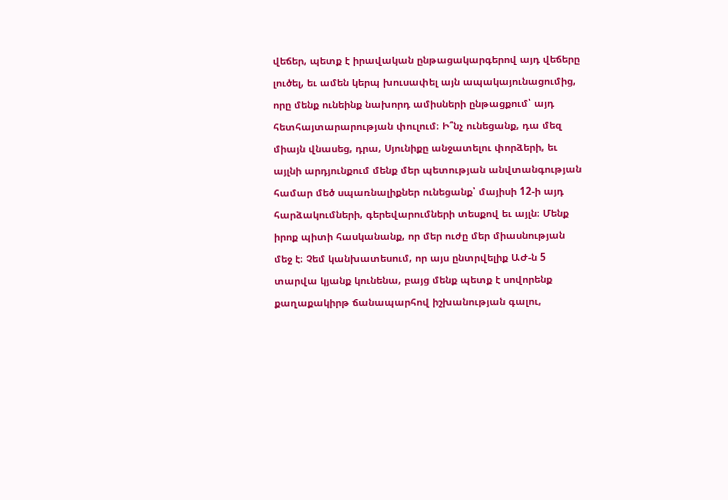վեճեր, պետք է իրավական ընթացակարգերով այդ վեճերը լուծել, եւ ամեն կերպ խուսափել այն ապակայունացումից, որը մենք ունեինք նախորդ ամիսների ընթացքում՝ այդ հետհայտարարության փուլում։ Ի՞նչ ունեցանք, դա մեզ միայն վնասեց, դրա, Սյունիքը անջատելու փորձերի, եւ այլնի արդյունքում մենք մեր պետության անվտանգության համար մեծ սպառնալիքներ ունեցանք՝ մայիսի 12-ի այդ հարձակումների, գերեվարումների տեսքով եւ այլն։ Մենք իրոք պիտի հասկանանք, որ մեր ուժը մեր միասնության մեջ է։ Չեմ կանխատեսում, որ այս ընտրվելիք ԱԺ-ն 5 տարվա կյանք կունենա, բայց մենք պետք է սովորենք քաղաքակիրթ ճանապարհով իշխանության գալու,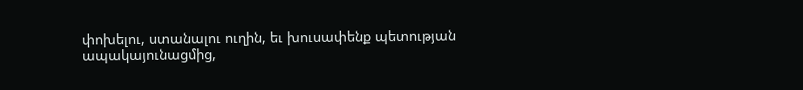փոխելու, ստանալու ուղին, եւ խուսափենք պետության ապակայունացմից,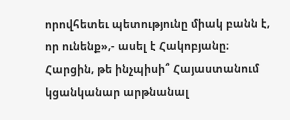որովհետեւ պետությունը միակ բանն է, որ ունենք»,- ասել է Հակոբյանը։
Հարցին, թե ինչպիսի՞ Հայաստանում կցանկանար արթնանալ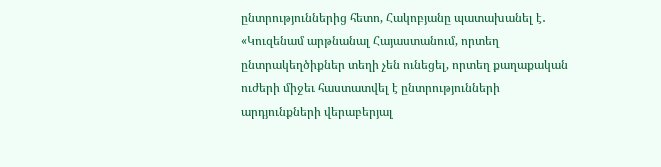ընտրություններից հետո, Հակոբյանը պատախանել է․
«Կուզենամ արթնանալ Հայաստանում, որտեղ ընտրակեղծիքներ տեղի չեն ունեցել, որտեղ քաղաքական ուժերի միջեւ հաստատվել է ընտրությունների արդյունքների վերաբերյալ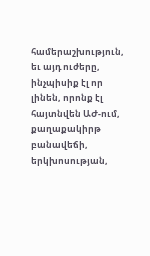համերաշխություն, եւ այդ ուժերը, ինչպիսիք էլ որ լինեն, որոնք էլ հայտնվեն ԱԺ-ում, քաղաքակիրթ բանավեճի, երկխոսության,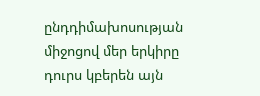ընդդիմախոսության միջոցով մեր երկիրը դուրս կբերեն այն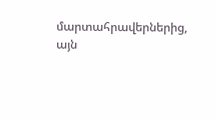մարտահրավերներից, այն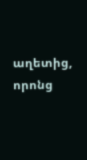աղետից, որոնց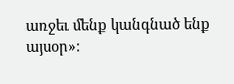առջեւ մենք կանգնած ենք այսօր»։